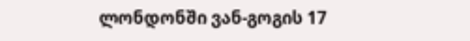ლონდონში ვან-გოგის 17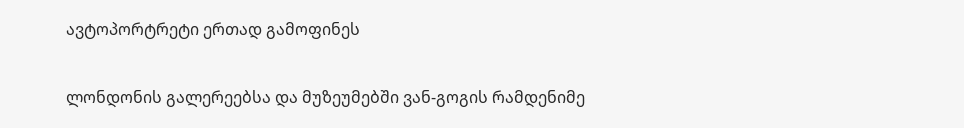ავტოპორტრეტი ერთად გამოფინეს

ლონდონის გალერეებსა და მუზეუმებში ვან-გოგის რამდენიმე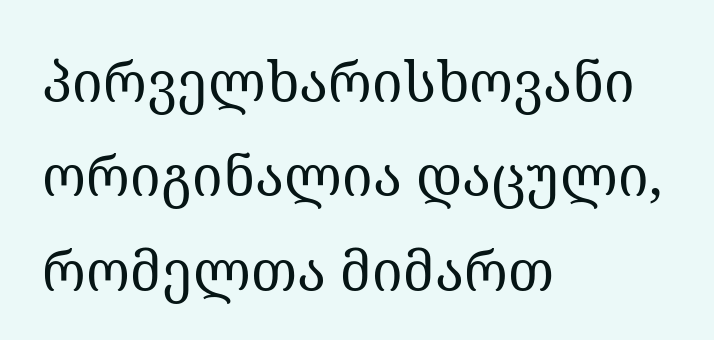პირველხარისხოვანი ორიგინალია დაცული, რომელთა მიმართ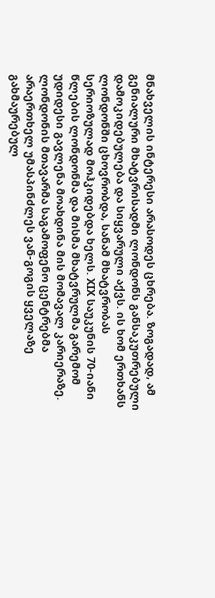მნახველის ინტერესი არასოდეს ცხრება. ზოგადად, ამ გენიალური მხატვრისადმი ლონდონს განსაკუთრებული დამოკიდებულება და სიყვარული აქვს. ის ხომ ერთხანს ლონდონში ცხოვრობდა, სანამ მხატვრობას სერიოზულად მოჰკიდებდა ხელს. XIX საუკუნის 70-იანი წლების ლონდონმა და მისმა მხატვრულმა გარემომ უდიდესი გავლენა მოახდინა მის მომავალ კარიერაზე.
ლონდონის მთავარმა საგამოფენო ცენტრებმა არაერთხელ უმასპინძლეს ვან-გოგის ყველაზე გახმაურებულ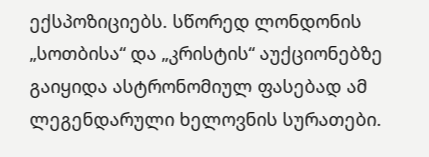ექსპოზიციებს. სწორედ ლონდონის „სოთბისა“ და „კრისტის“ აუქციონებზე გაიყიდა ასტრონომიულ ფასებად ამ ლეგენდარული ხელოვნის სურათები.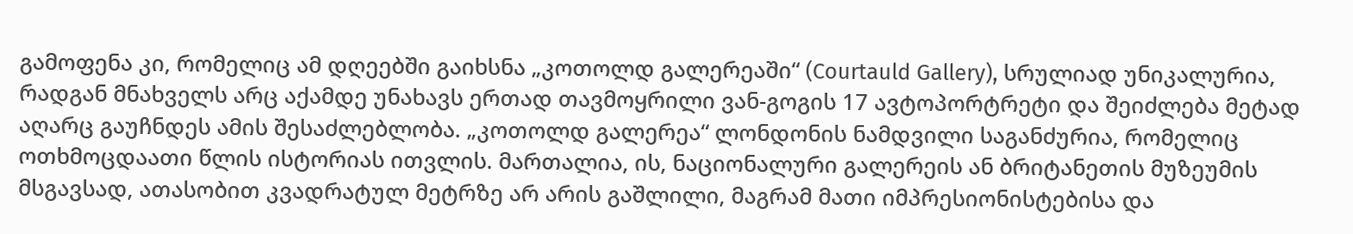გამოფენა კი, რომელიც ამ დღეებში გაიხსნა „კოთოლდ გალერეაში“ (Courtauld Gallery), სრულიად უნიკალურია, რადგან მნახველს არც აქამდე უნახავს ერთად თავმოყრილი ვან-გოგის 17 ავტოპორტრეტი და შეიძლება მეტად აღარც გაუჩნდეს ამის შესაძლებლობა. „კოთოლდ გალერეა“ ლონდონის ნამდვილი საგანძურია, რომელიც ოთხმოცდაათი წლის ისტორიას ითვლის. მართალია, ის, ნაციონალური გალერეის ან ბრიტანეთის მუზეუმის მსგავსად, ათასობით კვადრატულ მეტრზე არ არის გაშლილი, მაგრამ მათი იმპრესიონისტებისა და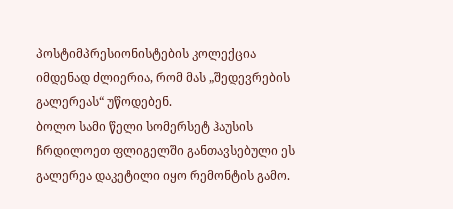პოსტიმპრესიონისტების კოლექცია იმდენად ძლიერია, რომ მას „შედევრების გალერეას“ უწოდებენ.
ბოლო სამი წელი სომერსეტ ჰაუსის ჩრდილოეთ ფლიგელში განთავსებული ეს გალერეა დაკეტილი იყო რემონტის გამო.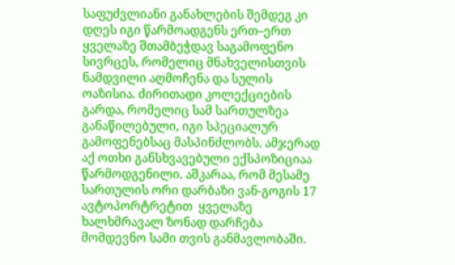საფუძვლიანი განახლების შემდეგ კი დღეს იგი წარმოადგენს ერთ–ერთ ყველაზე შთამბეჭდავ საგამოფენო სივრცეს, რომელიც მნახველისთვის ნამდვილი აღმოჩენა და სულის ოაზისია. ძირითადი კოლექციების გარდა, რომელიც სამ სართულზეა განაწილებული, იგი სპეციალურ გამოფენებსაც მასპინძლობს. ამჯერად აქ ოთხი განსხვავებული ექსპოზიციაა წარმოდგენილი. აშკარაა, რომ მესამე სართულის ორი დარბაზი ვან-გოგის 17 ავტოპორტრეტით  ყველაზე ხალხმრავალ ზონად დარჩება მომდევნო სამი თვის განმავლობაში.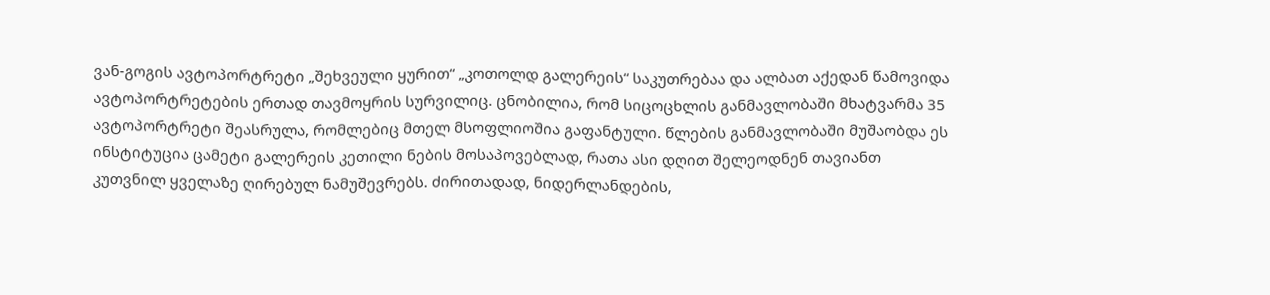ვან-გოგის ავტოპორტრეტი „შეხვეული ყურით“ „კოთოლდ გალერეის“ საკუთრებაა და ალბათ აქედან წამოვიდა ავტოპორტრეტების ერთად თავმოყრის სურვილიც. ცნობილია, რომ სიცოცხლის განმავლობაში მხატვარმა 35 ავტოპორტრეტი შეასრულა, რომლებიც მთელ მსოფლიოშია გაფანტული. წლების განმავლობაში მუშაობდა ეს ინსტიტუცია ცამეტი გალერეის კეთილი ნების მოსაპოვებლად, რათა ასი დღით შელეოდნენ თავიანთ კუთვნილ ყველაზე ღირებულ ნამუშევრებს. ძირითადად, ნიდერლანდების,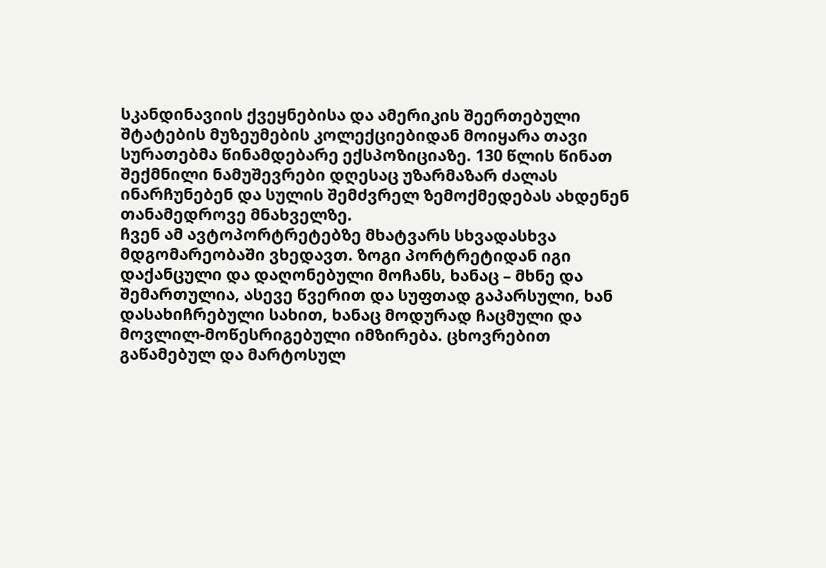სკანდინავიის ქვეყნებისა და ამერიკის შეერთებული შტატების მუზეუმების კოლექციებიდან მოიყარა თავი სურათებმა წინამდებარე ექსპოზიციაზე. 130 წლის წინათ შექმნილი ნამუშევრები დღესაც უზარმაზარ ძალას ინარჩუნებენ და სულის შემძვრელ ზემოქმედებას ახდენენ თანამედროვე მნახველზე.
ჩვენ ამ ავტოპორტრეტებზე მხატვარს სხვადასხვა მდგომარეობაში ვხედავთ. ზოგი პორტრეტიდან იგი დაქანცული და დაღონებული მოჩანს, ხანაც – მხნე და შემართულია, ასევე წვერით და სუფთად გაპარსული, ხან დასახიჩრებული სახით, ხანაც მოდურად ჩაცმული და მოვლილ-მოწესრიგებული იმზირება. ცხოვრებით გაწამებულ და მარტოსულ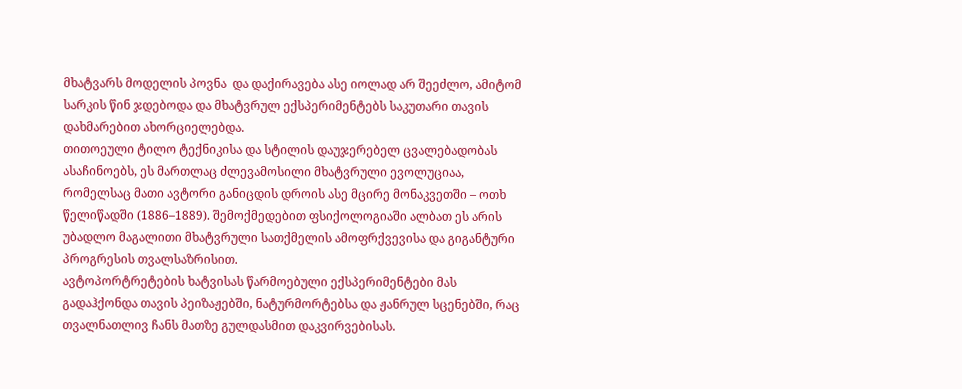მხატვარს მოდელის პოვნა  და დაქირავება ასე იოლად არ შეეძლო, ამიტომ სარკის წინ ჯდებოდა და მხატვრულ ექსპერიმენტებს საკუთარი თავის დახმარებით ახორციელებდა.
თითოეული ტილო ტექნიკისა და სტილის დაუჯერებელ ცვალებადობას ასაჩინოებს, ეს მართლაც ძლევამოსილი მხატვრული ევოლუციაა, რომელსაც მათი ავტორი განიცდის დროის ასე მცირე მონაკვეთში – ოთხ წელიწადში (1886–1889). შემოქმედებით ფსიქოლოგიაში ალბათ ეს არის უბადლო მაგალითი მხატვრული სათქმელის ამოფრქვევისა და გიგანტური პროგრესის თვალსაზრისით.
ავტოპორტრეტების ხატვისას წარმოებული ექსპერიმენტები მას გადაჰქონდა თავის პეიზაჟებში, ნატურმორტებსა და ჟანრულ სცენებში, რაც თვალნათლივ ჩანს მათზე გულდასმით დაკვირვებისას.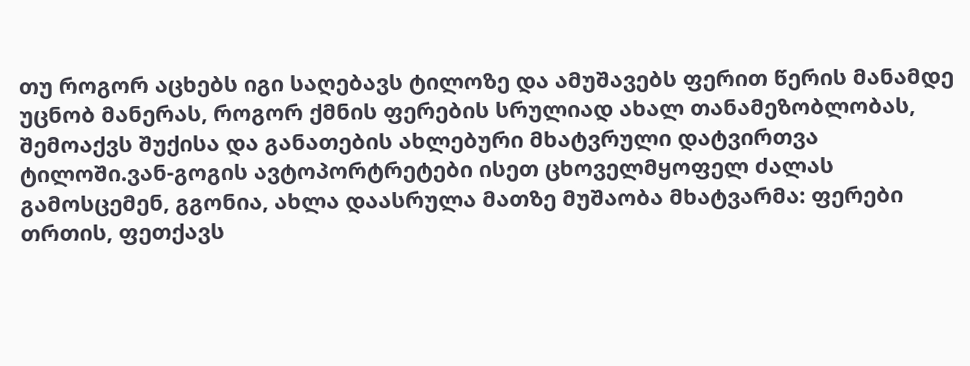თუ როგორ აცხებს იგი საღებავს ტილოზე და ამუშავებს ფერით წერის მანამდე უცნობ მანერას, როგორ ქმნის ფერების სრულიად ახალ თანამეზობლობას, შემოაქვს შუქისა და განათების ახლებური მხატვრული დატვირთვა ტილოში.ვან-გოგის ავტოპორტრეტები ისეთ ცხოველმყოფელ ძალას გამოსცემენ, გგონია, ახლა დაასრულა მათზე მუშაობა მხატვარმა: ფერები თრთის, ფეთქავს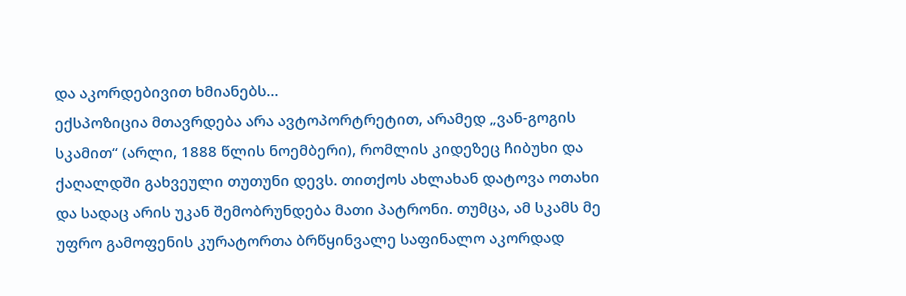და აკორდებივით ხმიანებს…
ექსპოზიცია მთავრდება არა ავტოპორტრეტით, არამედ „ვან-გოგის სკამით“ (არლი, 1888 წლის ნოემბერი), რომლის კიდეზეც ჩიბუხი და ქაღალდში გახვეული თუთუნი დევს. თითქოს ახლახან დატოვა ოთახი და სადაც არის უკან შემობრუნდება მათი პატრონი. თუმცა, ამ სკამს მე უფრო გამოფენის კურატორთა ბრწყინვალე საფინალო აკორდად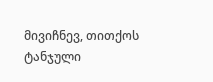მივიჩნევ, თითქოს ტანჯული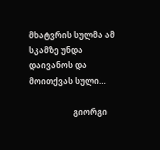მხატვრის სულმა ამ სკამზე უნდა დაივანოს და მოითქვას სული…

                      გიორგი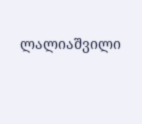ლალიაშვილი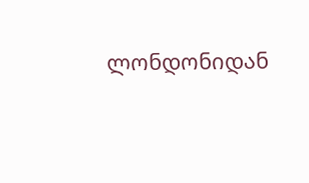ლონდონიდან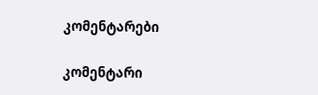კომენტარები

კომენტარი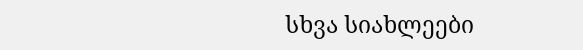სხვა სიახლეები